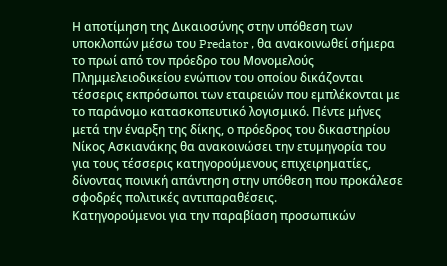Η αποτίμηση της Δικαιοσύνης στην υπόθεση των υποκλοπών μέσω του Predator , θα ανακοινωθεί σήμερα το πρωί από τον πρόεδρο του Μονομελούς Πλημμελειοδικείου ενώπιον του οποίου δικάζονται τέσσερις εκπρόσωποι των εταιρειών που εμπλέκονται με το παράνομο κατασκοπευτικό λογισμικό. Πέντε μήνες μετά την έναρξη της δίκης, ο πρόεδρος του δικαστηρίου Νίκος Ασκιανάκης θα ανακοινώσει την ετυμηγορία του για τους τέσσερις κατηγορούμενους επιχειρηματίες, δίνοντας ποινική απάντηση στην υπόθεση που προκάλεσε σφοδρές πολιτικές αντιπαραθέσεις.
Κατηγορούμενοι για την παραβίαση προσωπικών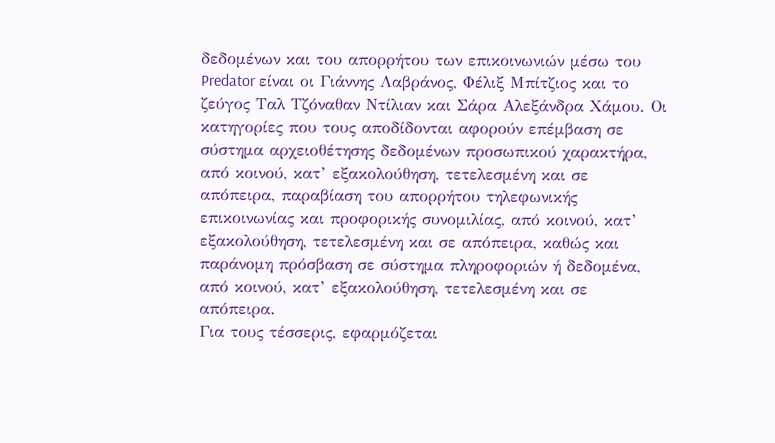δεδομένων και του απορρήτου των επικοινωνιών μέσω του Predator είναι οι Γιάννης Λαβράνος, Φέλιξ Μπίτζιος και το ζεύγος Ταλ Τζόναθαν Ντίλιαν και Σάρα Αλεξάνδρα Χάμου. Οι κατηγορίες που τους αποδίδονται αφορούν επέμβαση σε σύστημα αρχειοθέτησης δεδομένων προσωπικού χαρακτήρα, από κοινού, κατ’ εξακολούθηση, τετελεσμένη και σε απόπειρα, παραβίαση του απορρήτου τηλεφωνικής επικοινωνίας και προφορικής συνομιλίας, από κοινού, κατ’ εξακολούθηση, τετελεσμένη και σε απόπειρα, καθώς και παράνομη πρόσβαση σε σύστημα πληροφοριών ή δεδομένα, από κοινού, κατ’ εξακολούθηση, τετελεσμένη και σε απόπειρα.
Για τους τέσσερις, εφαρμόζεται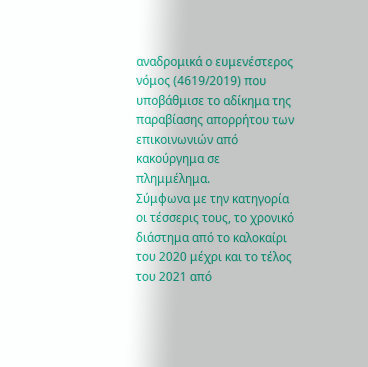αναδρομικά ο ευμενέστερος νόμος (4619/2019) που υποβάθμισε το αδίκημα της παραβίασης απορρήτου των επικοινωνιών από κακούργημα σε πλημμέλημα.
Σύμφωνα με την κατηγορία οι τέσσερις τους, το χρονικό διάστημα από το καλοκαίρι του 2020 μέχρι και το τέλος του 2021 από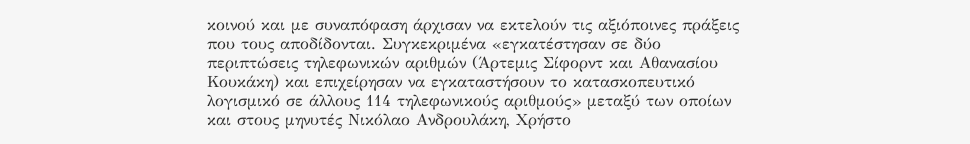κοινού και με συναπόφαση άρχισαν να εκτελούν τις αξιόποινες πράξεις που τους αποδίδονται. Συγκεκριμένα «εγκατέστησαν σε δύο περιπτώσεις τηλεφωνικών αριθμών (Άρτεμις Σίφορντ και Αθανασίου Κουκάκη) και επιχείρησαν να εγκαταστήσουν το κατασκοπευτικό λογισμικό σε άλλους 114 τηλεφωνικούς αριθμούς» μεταξύ των οποίων και στους μηνυτές Νικόλαο Ανδρουλάκη, Χρήστο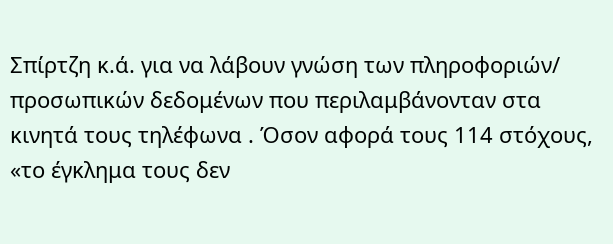Σπίρτζη κ.ά. για να λάβουν γνώση των πληροφοριών/ προσωπικών δεδομένων που περιλαμβάνονταν στα κινητά τους τηλέφωνα . Όσον αφορά τους 114 στόχους, «το έγκλημα τους δεν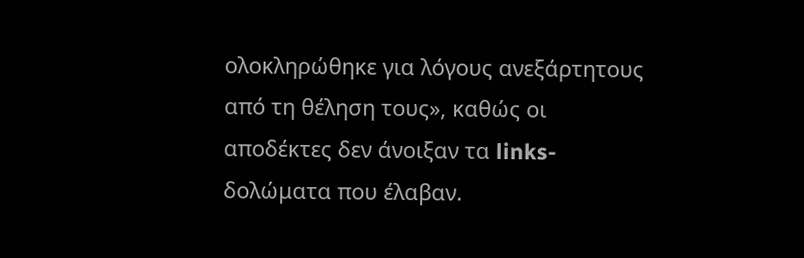ολοκληρώθηκε για λόγους ανεξάρτητους από τη θέληση τους», καθώς οι αποδέκτες δεν άνοιξαν τα links- δολώματα που έλαβαν.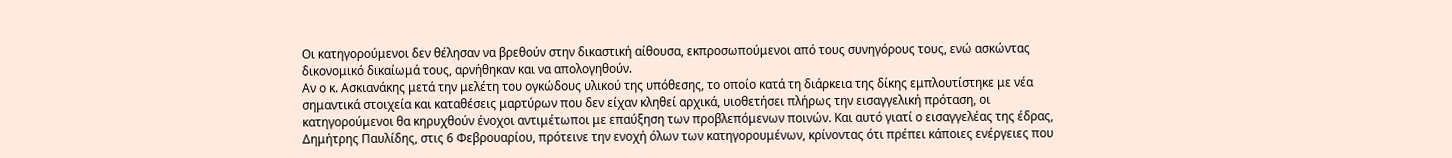Οι κατηγορούμενοι δεν θέλησαν να βρεθούν στην δικαστική αίθουσα, εκπροσωπούμενοι από τους συνηγόρους τους, ενώ ασκώντας δικονομικό δικαίωμά τους, αρνήθηκαν και να απολογηθούν.
Αν ο κ. Ασκιανάκης μετά την μελέτη του ογκώδους υλικού της υπόθεσης, το οποίο κατά τη διάρκεια της δίκης εμπλουτίστηκε με νέα σημαντικά στοιχεία και καταθέσεις μαρτύρων που δεν είχαν κληθεί αρχικά, υιοθετήσει πλήρως την εισαγγελική πρόταση, οι κατηγορούμενοι θα κηρυχθούν ένοχοι αντιμέτωποι με επαύξηση των προβλεπόμενων ποινών. Και αυτό γιατί ο εισαγγελέας της έδρας, Δημήτρης Παυλίδης, στις 6 Φεβρουαρίου, πρότεινε την ενοχή όλων των κατηγορουμένων, κρίνοντας ότι πρέπει κάποιες ενέργειες που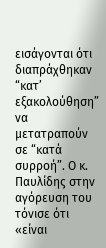εισάγονται ότι διαπράχθηκαν “κατ’ εξακολούθηση” να μετατραπούν σε “κατά συρροή”. Ο κ. Παυλίδης στην αγόρευση του τόνισε ότι «είναι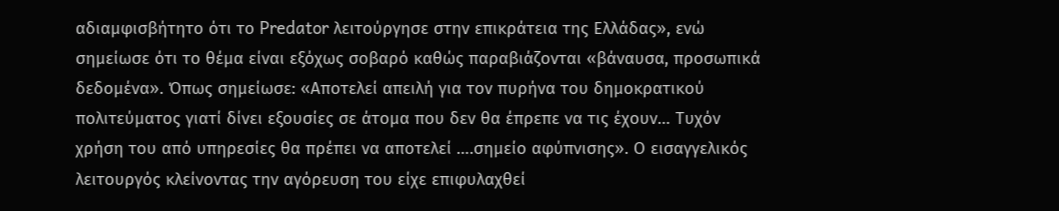αδιαμφισβήτητο ότι το Predator λειτούργησε στην επικράτεια της Ελλάδας», ενώ σημείωσε ότι το θέμα είναι εξόχως σοβαρό καθώς παραβιάζονται «βάναυσα, προσωπικά δεδομένα». Όπως σημείωσε: «Αποτελεί απειλή για τον πυρήνα του δημοκρατικού πολιτεύματος γιατί δίνει εξουσίες σε άτομα που δεν θα έπρεπε να τις έχουν… Τυχόν χρήση του από υπηρεσίες θα πρέπει να αποτελεί ….σημείο αφύπνισης». Ο εισαγγελικός λειτουργός κλείνοντας την αγόρευση του είχε επιφυλαχθεί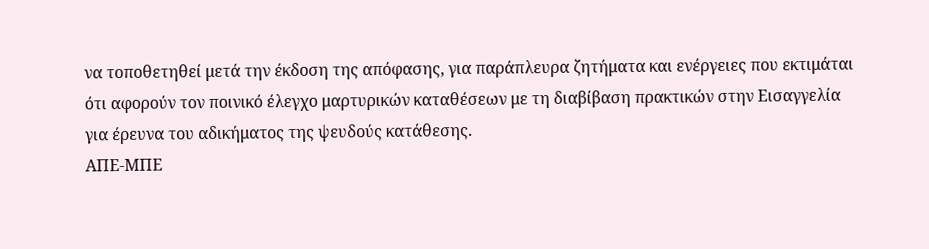να τοποθετηθεί μετά την έκδοση της απόφασης, για παράπλευρα ζητήματα και ενέργειες που εκτιμάται ότι αφορούν τον ποινικό έλεγχο μαρτυρικών καταθέσεων με τη διαβίβαση πρακτικών στην Εισαγγελία για έρευνα του αδικήματος της ψευδούς κατάθεσης.
ΑΠΕ-ΜΠΕ